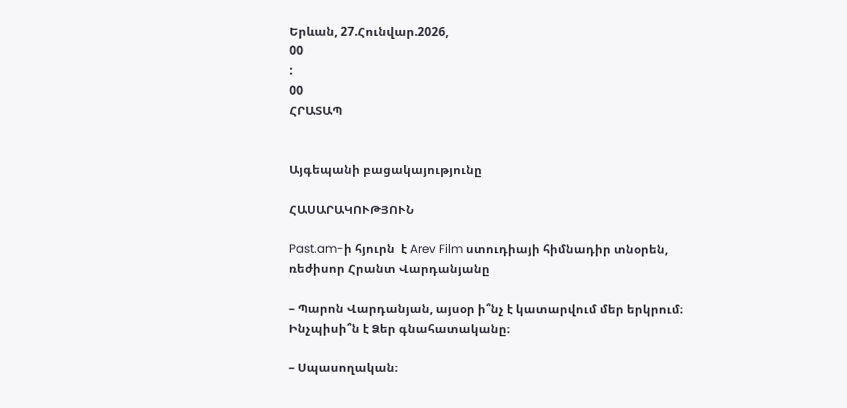Երևան, 27.Հունվար.2026,
00
:
00
ՀՐԱՏԱՊ


Այգեպանի բացակայությունը

ՀԱՍԱՐԱԿՈՒԹՅՈՒՆ

Past.am-ի հյուրն  է Arev Film ստուդիայի հիմնադիր տնօրեն, ռեժիսոր Հրանտ Վարդանյանը

– Պարոն Վարդանյան, այսօր ի՞նչ է կատարվում մեր երկրում։ Ինչպիսի՞ն է Ձեր գնահատականը։

– Սպասողական։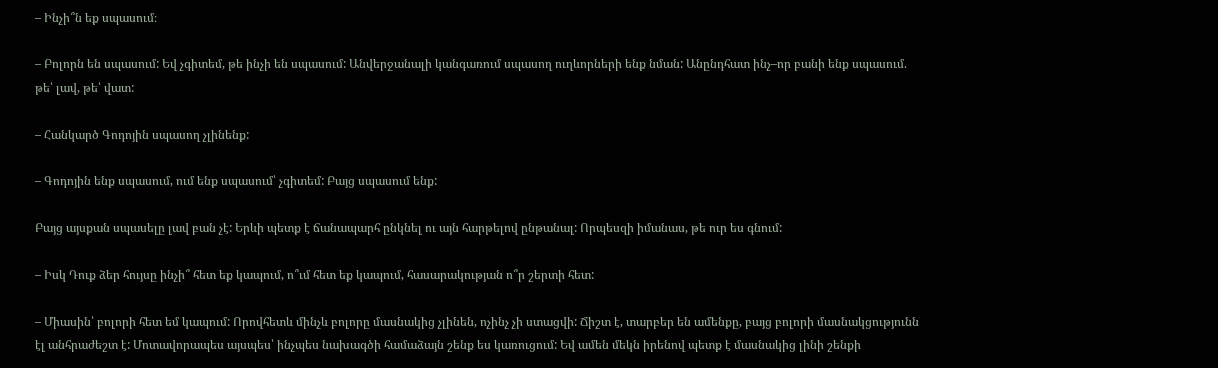– Ինչի՞ն եք սպասում։

– Բոլորն են սպասում: Եվ չգիտեմ, թե ինչի են սպասում: Անվերջանալի կանգառում սպասող ուղևորների ենք նման: Անընդհատ ինչ–որ բանի ենք սպասում. թե՝ լավ, թե՝ վատ:

– Հանկարծ Գոդոյին սպասող չլինենք:

– Գոդոյին ենք սպասում, ում ենք սպասում՝ չգիտեմ: Բայց սպասում ենք:

Բայց այսքան սպասելը լավ բան չէ: Երևի պետք է ճանապարհ ընկնել ու այն հարթելով ընթանալ: Որպեսզի իմանաս, թե ուր ես գնում:

– Իսկ Դուք ձեր հույսը ինչի՞ հետ եք կապում, ո՞ւմ հետ եք կապում, հասարակության ո՞ր շերտի հետ:

– Միասին՝ բոլորի հետ եմ կապում: Որովհետև մինչև բոլորը մասնակից չլինեն, ոչինչ չի ստացվի: Ճիշտ է, տարբեր են ամենքը, բայց բոլորի մասնակցությունն էլ անհրաժեշտ է: Մոտավորապես այսպես՝ ինչպես նախագծի համաձայն շենք ես կառուցում: Եվ ամեն մեկն իրենով պետք է մասնակից լինի շենքի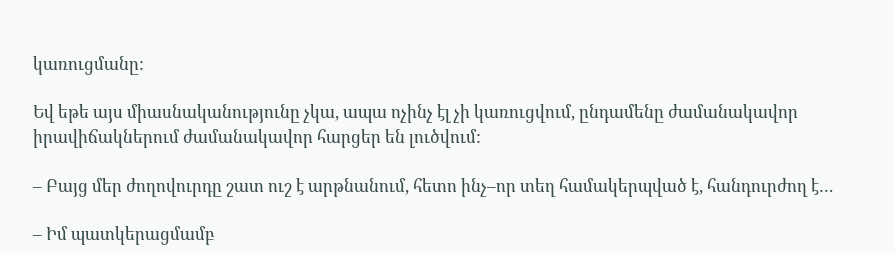կառուցմանը:

Եվ եթե այս միասնականությունը չկա, ապա ոչինչ էլ չի կառուցվում, ընդամենը ժամանակավոր իրավիճակներում ժամանակավոր հարցեր են լուծվում:

– Բայց մեր ժողովուրդը շատ ուշ է արթնանում, հետո ինչ–որ տեղ համակերպված է, հանդուրժող է…

– Իմ պատկերացմամբ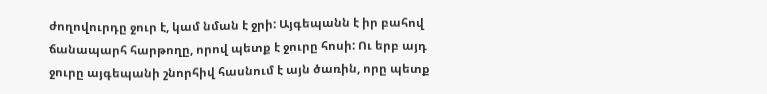ժողովուրդը ջուր է, կամ նման է ջրի: Այգեպանն է իր բահով ճանապարհ հարթողը, որով պետք է ջուրը հոսի: Ու երբ այդ ջուրը այգեպանի շնորհիվ հասնում է այն ծառին, որը պետք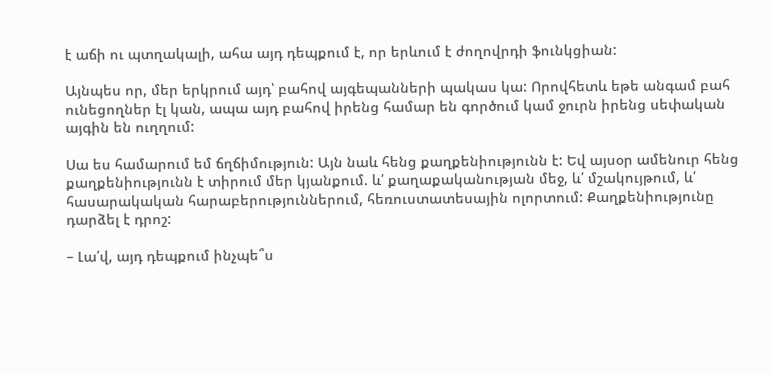է աճի ու պտղակալի, ահա այդ դեպքում է, որ երևում է ժողովրդի ֆունկցիան:

Այնպես որ, մեր երկրում այդ՝ բահով այգեպանների պակաս կա: Որովհետև եթե անգամ բահ ունեցողներ էլ կան, ապա այդ բահով իրենց համար են գործում կամ ջուրն իրենց սեփական այգին են ուղղում:

Սա ես համարում եմ ճղճիմություն: Այն նաև հենց քաղքենիությունն է: Եվ այսօր ամենուր հենց քաղքենիությունն է տիրում մեր կյանքում. և՛ քաղաքականության մեջ, և՛ մշակույթում, և՛ հասարակական հարաբերություններում, հեռուստատեսային ոլորտում: Քաղքենիությունը դարձել է դրոշ:

– Լա՛վ, այդ դեպքում ինչպե՞ս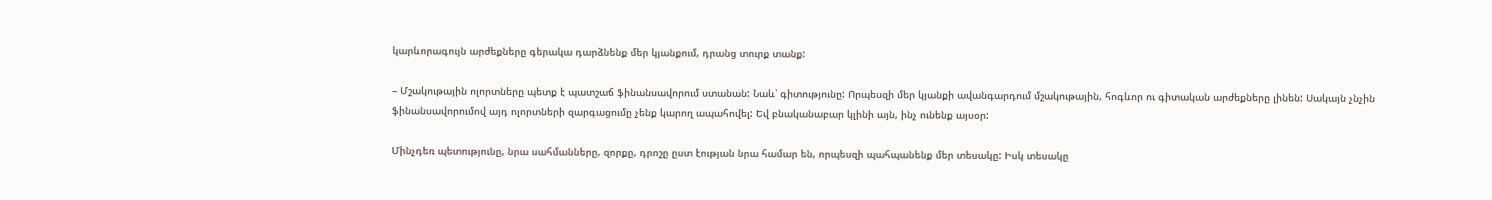կարևորագույն արժեքները գերակա դարձնենք մեր կյանքում, դրանց տուրք տանք:

– Մշակութային ոլորտները պետք է պատշաճ ֆինանսավորում ստանան: Նաև՝ գիտությունը: Որպեսզի մեր կյանքի ավանգարդում մշակութային, հոգևոր ու գիտական արժեքները լինեն: Սակայն չնչին ֆինանսավորումով այդ ոլորտների զարգացումը չենք կարող ապահովել: Եվ բնականաբար կլինի այն, ինչ ունենք այսօր:

Մինչդեռ պետությունը, նրա սահմանները, զորքը, դրոշը ըստ էության նրա համար են, որպեսզի պահպանենք մեր տեսակը: Իսկ տեսակը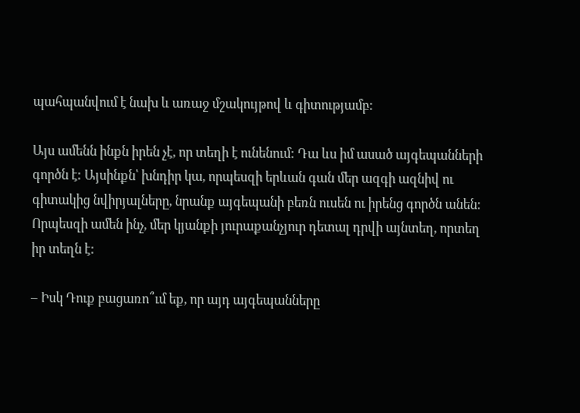պահպանվում է նախ և առաջ մշակույթով և գիտությամբ:

Այս ամենն ինքն իրեն չէ, որ տեղի է ունենում: Դա ևս իմ ասած այգեպանների գործն է: Այսինքն՝ խնդիր կա, որպեսզի երևան գան մեր ազգի ազնիվ ու գիտակից նվիրյալները, նրանք այգեպանի բեռն ուսեն ու իրենց գործն անեն: Որպեսզի ամեն ինչ, մեր կյանքի յուրաքանչյուր դետալ դրվի այնտեղ, որտեղ իր տեղն է:

– Իսկ Դուք բացառո՞ւմ եք, որ այդ այգեպանները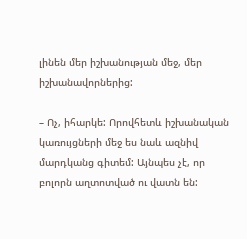լինեն մեր իշխանության մեջ, մեր իշխանավորներից:

– Ոչ, իհարկե: Որովհետև իշխանական կառույցների մեջ ես նաև ազնիվ մարդկանց գիտեմ: Այնպես չէ, որ բոլորն աղտոտված ու վատն են: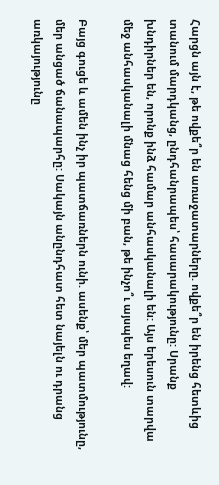Հարցն այն է, թե ովքե՞ր են առաջատարները. ովքե՞ր են իրենց հետևից տանում մարդկանց, ընդհանրապես՝ հասարակությունը: Սրանք խնդիրներ են, որոնք ինձ համար անհասկանալի են: Այս երեսուն տարվա մեջ անհասկանալի մնաց հենց մի բան, թե ինչո՞ւ այսպես եղավ:

Բայց գուցե և ամեն ինչ իր պատճառներն ունի. ասենք՝ մեր պատմությունը, մեր անցած ճանապարհը: Սակայն անընդհատ հետ նայելն ու դրանց առկայությունը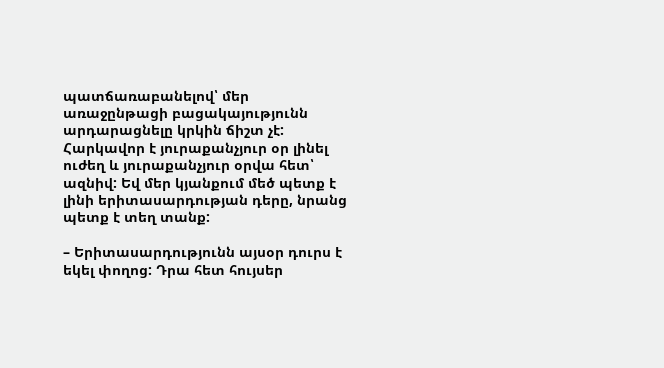պատճառաբանելով՝ մեր առաջընթացի բացակայությունն արդարացնելը կրկին ճիշտ չէ:
Հարկավոր է յուրաքանչյուր օր լինել ուժեղ և յուրաքանչյուր օրվա հետ՝ ազնիվ: Եվ մեր կյանքում մեծ պետք է լինի երիտասարդության դերը, նրանց պետք է տեղ տանք:

– Երիտասարդությունն այսօր դուրս է եկել փողոց: Դրա հետ հույսեր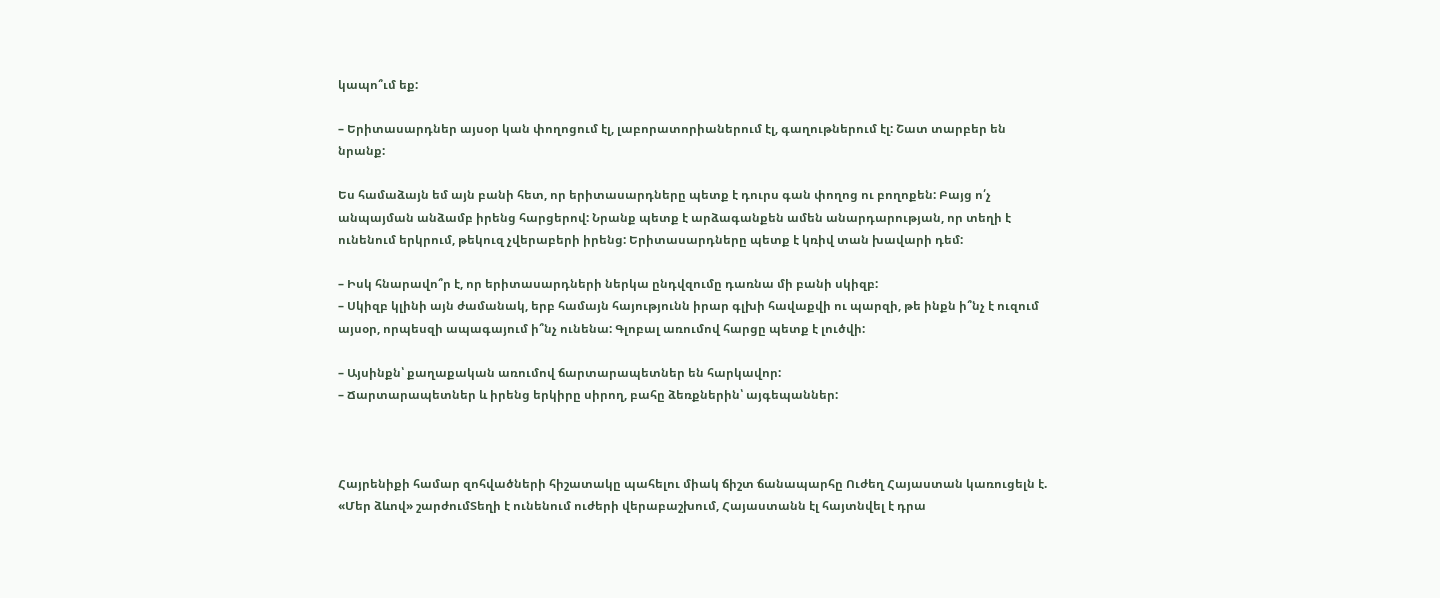կապո՞ւմ եք:

– Երիտասարդներ այսօր կան փողոցում էլ, լաբորատորիաներում էլ, գաղութներում էլ: Շատ տարբեր են նրանք:

Ես համաձայն եմ այն բանի հետ, որ երիտասարդները պետք է դուրս գան փողոց ու բողոքեն: Բայց ո՛չ անպայման անձամբ իրենց հարցերով: Նրանք պետք է արձագանքեն ամեն անարդարության, որ տեղի է ունենում երկրում, թեկուզ չվերաբերի իրենց: Երիտասարդները պետք է կռիվ տան խավարի դեմ:

– Իսկ հնարավո՞ր է, որ երիտասարդների ներկա ընդվզումը դառնա մի բանի սկիզբ:
– Սկիզբ կլինի այն ժամանակ, երբ համայն հայությունն իրար գլխի հավաքվի ու պարզի, թե ինքն ի՞նչ է ուզում այսօր, որպեսզի ապագայում ի՞նչ ունենա: Գլոբալ առումով հարցը պետք է լուծվի:

– Այսինքն՝ քաղաքական առումով ճարտարապետներ են հարկավոր:
– Ճարտարապետներ և իրենց երկիրը սիրող, բահը ձեռքներին՝ այգեպաններ:



Հայրենիքի համար զոհվածների հիշատակը պահելու միակ ճիշտ ճանապարհը Ուժեղ Հայաստան կառուցելն է. «Մեր ձևով» շարժումՏեղի է ունենում ուժերի վերաբաշխում, Հայաստանն էլ հայտնվել է դրա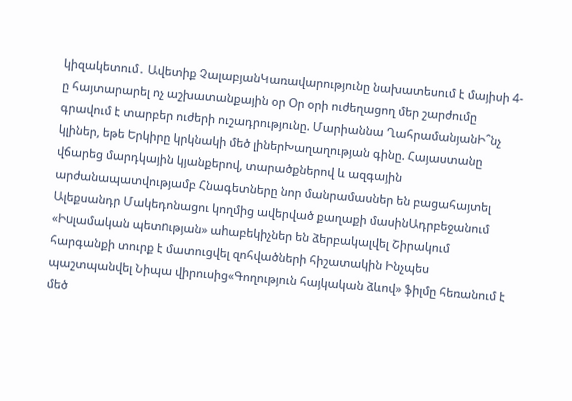կիզակետում․ Ավետիք ՉալաբյանԿառավարությունը նախատեսում է մայիսի 4-ը հայտարարել ոչ աշխատանքային օր Օր օրի ուժեղացող մեր շարժումը գրավում է տարբեր ուժերի ուշադրությունը. Մարիաննա ՂահրամանյանԻ՞նչ կլիներ, եթե Երկիրը կրկնակի մեծ լիներԽաղաղության գինը. Հայաստանը վճարեց մարդկային կյանքերով, տարածքներով և ազգային արժանապատվությամբ Հնագետները նոր մանրամասներ են բացահայտել Ալեքսանդր Մակեդոնացու կողմից ավերված քաղաքի մասինԱդրբեջանում «Իuլամական պետnւթյան» աhաբեկիչներ են ձերբակալվել Շիրակում հարգանքի տուրք է մատուցվել զոհվածների հիշատակին Ինչպես պաշտպանվել Նիպա վիրուսից«Գողություն հայկական ձևով» ֆիլմը հեռանում է մեծ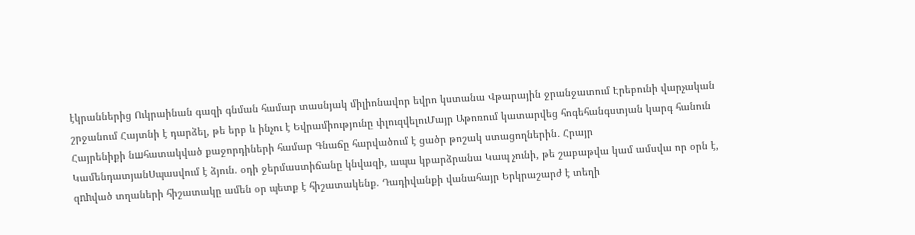էկրաններից Ուկրաինան գազի գնման համար տասնյակ միլիոնավոր եվրո կստանա Վթարային ջրանջատում Էրեբունի վարչական շրջանում Հայտնի է դարձել, թե երբ և ինչու է Եվրամիությունը փլուզվելուՄայր Աթոռում կատարվեց հոգեհանգստյան կարգ հանուն Հայրենիքի նшհատակված քաջորդիների համար Գնաճը հարվածում է ցածր թոշակ ստացողներին․ Հրայր ԿամենդատյանՍպասվում է ձյուն. օդի ջերմաստիճանը կնվազի, ապա կբարձրանա Կապ չունի, թե շաբաթվա կամ ամսվա որ օրն է, զnhված տղաների հիշատակը ամեն օր պետք է հիշատակենք. Դադիվանքի վանահայր Երկրաշարժ է տեղի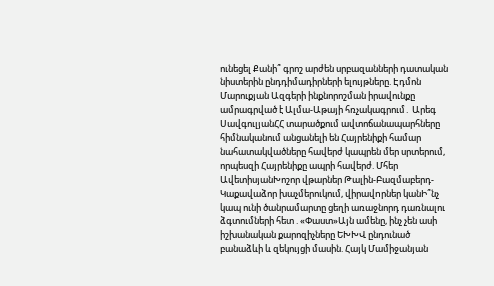ունեցել Քանի՞ գրոշ արժեն սրբազանների դատական նիստերին ընդդիմադիրների ելույթները. Էդմոն Մարուքյան Ազգերի ինքնորոշման իրավունքը ամրագրված է Ալմա-Աթայի հռչակագրում․ Արեգ ՍավգուլյանՀՀ տարածքում ավտոճանապարհները հիմնականում անցանելի են Հայրենիքի համար նահատակվածները հավերժ կապրեն մեր սրտերում, որպեսզի Հայրենիքը ապրի հավերժ. Մհեր ԱվետիսյանԽոշոր վթարներ Թալին-Բազմաբերդ-Կաքավաձոր խաչմերուկում, վիրավnրներ կանԻ՞նչ կապ ունի ծանրամարտը ցեղի առաջնորդ դառնալու ձգտումների հետ . «Փաստ»Այն ամենը, ինչ չեն ասի իշխանական քարոզիչները ԵԽԽՎ ընդունած բանաձևի և զեկույցի մասին. Հայկ Մամիջանյան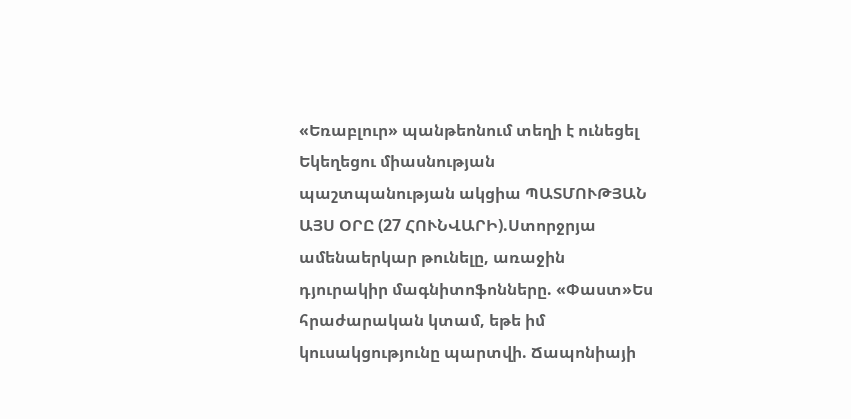«Եռաբլուր» պանթեոնում տեղի է ունեցել Եկեղեցու միասնության պաշտպանության ակցիա ՊԱՏՄՈՒԹՅԱՆ ԱՅՍ ՕՐԸ (27 ՀՈՒՆՎԱՐԻ).Ստորջրյա ամենաերկար թունելը, առաջին դյուրակիր մագնիտոֆոնները. «Փաստ»Ես հրաժարական կտամ, եթե իմ կուսակցությունը պարտվի. Ճապոնիայի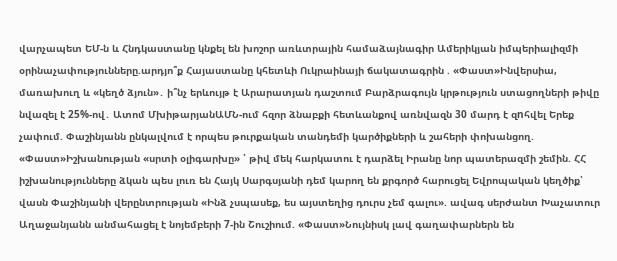վարչապետ ԵՄ-ն և Հնդկաստանը կնքել են խոշոր առևտրային համաձայնագիր Ամերիկյան իմպերիալիզմի օրինաչափությունները.արդյո՞ք Հայաստանը կհետևի Ուկրաինայի ճակատագրին . «Փաստ»Ինվերսիա, մառախուղ և «կեղծ ձյուն»․ ի՞նչ երևույթ է Արարատյան դաշտում Բարձրագույն կրթություն ստացողների թիվը նվազել է 25%-ով․ Ատոմ ՄխիթարյանԱՄՆ-ում հզոր ձնաբքի հետևանքով առնվազն 30 մարդ է զnհվել Երեք չափում. Փաշինյանն ընկալվում է որպես թուրքական տանդեմի կարծիքների և շահերի փոխանցող. «Փաստ»Իշխանության «սրտի օլիգարխը» ՝ թիվ մեկ հարկատու է դարձել Իրանը նոր պատերազմի շեմին. ՀՀ իշխանությունները ձկան պես լուռ են Հայկ Սարգսյանի դեմ կարող են քրգործ հարուցել Եվրոպական կեղծիք՝ վասն Փաշինյանի վերընտրության «Ինձ չսպասեք, ես այստեղից դուրս չեմ գալու». ավագ սերժանտ Խաչատուր Աղաջանյանն անմահացել է նոյեմբերի 7-ին Շուշիում. «Փաստ»Նույնիսկ լավ գաղափարներն են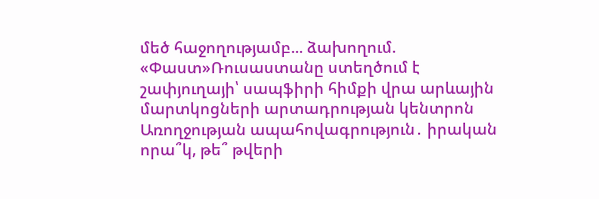մեծ հաջողությամբ... ձախողում. «Փաստ»Ռուսաստանը ստեղծում է շափյուղայի՝ սապֆիրի հիմքի վրա արևային մարտկոցների արտադրության կենտրոն Առողջության ապահովագրություն․ իրական որա՞կ, թե՞ թվերի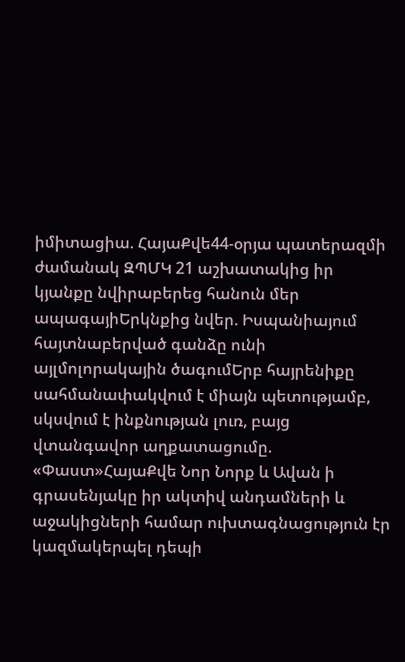իմիտացիա. ՀայաՔվե44-օրյա պատերազմի ժամանակ ԶՊՄԿ 21 աշխատակից իր կյանքը նվիրաբերեց հանուն մեր ապագայիԵրկնքից նվեր. Իսպանիայում հայտնաբերված գանձը ունի այլմոլորակային ծագումԵրբ հայրենիքը սահմանափակվում է միայն պետությամբ, սկսվում է ինքնության լուռ, բայց վտանգավոր աղքատացումը. «Փաստ»ՀայաՔվե Նոր Նորք և Ավան ի գրասենյակը իր ակտիվ անդամների և աջակիցների համար ուխտագնացություն էր կազմակերպել դեպի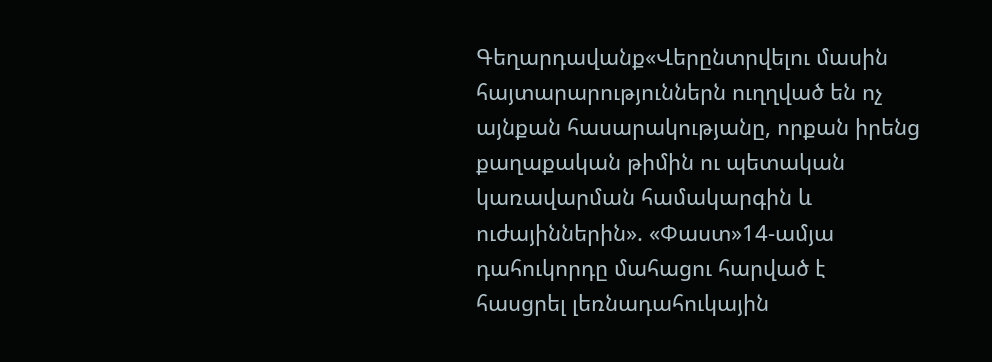Գեղարդավանք«Վերընտրվելու մասին հայտարարություններն ուղղված են ոչ այնքան հասարակությանը, որքան իրենց քաղաքական թիմին ու պետական կառավարման համակարգին և ուժայիններին». «Փաստ»14-ամյա դահուկորդը մահացու հարված է հասցրել լեռնադահուկային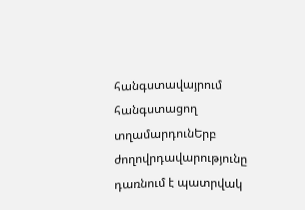հանգստավայրում հանգստացող տղամարդունԵրբ ժողովրդավարությունը դառնում է պատրվակ